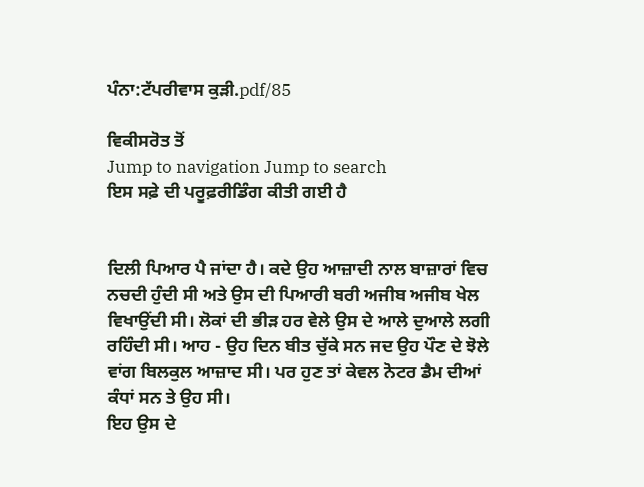ਪੰਨਾ:ਟੱਪਰੀਵਾਸ ਕੁੜੀ.pdf/85

ਵਿਕੀਸਰੋਤ ਤੋਂ
Jump to navigation Jump to search
ਇਸ ਸਫ਼ੇ ਦੀ ਪਰੂਫ਼ਰੀਡਿੰਗ ਕੀਤੀ ਗਈ ਹੈ


ਦਿਲੀ ਪਿਆਰ ਪੈ ਜਾਂਦਾ ਹੈ। ਕਦੇ ਉਹ ਆਜ਼ਾਦੀ ਨਾਲ ਬਾਜ਼ਾਰਾਂ ਵਿਚ
ਨਚਦੀ ਹੁੰਦੀ ਸੀ ਅਤੇ ਉਸ ਦੀ ਪਿਆਰੀ ਬਰੀ ਅਜੀਬ ਅਜੀਬ ਖੇਲ
ਵਿਖਾਉਂਦੀ ਸੀ। ਲੋਕਾਂ ਦੀ ਭੀੜ ਹਰ ਵੇਲੇ ਉਸ ਦੇ ਆਲੇ ਦੁਆਲੇ ਲਗੀ
ਰਹਿੰਦੀ ਸੀ। ਆਹ - ਉਹ ਦਿਨ ਬੀਤ ਚੁੱਕੇ ਸਨ ਜਦ ਉਹ ਪੌਣ ਦੇ ਝੋਲੇ
ਵਾਂਗ ਬਿਲਕੁਲ ਆਜ਼ਾਦ ਸੀ। ਪਰ ਹੁਣ ਤਾਂ ਕੇਵਲ ਨੋਟਰ ਡੈਮ ਦੀਆਂ
ਕੰਧਾਂ ਸਨ ਤੇ ਉਹ ਸੀ।
ਇਹ ਉਸ ਦੇ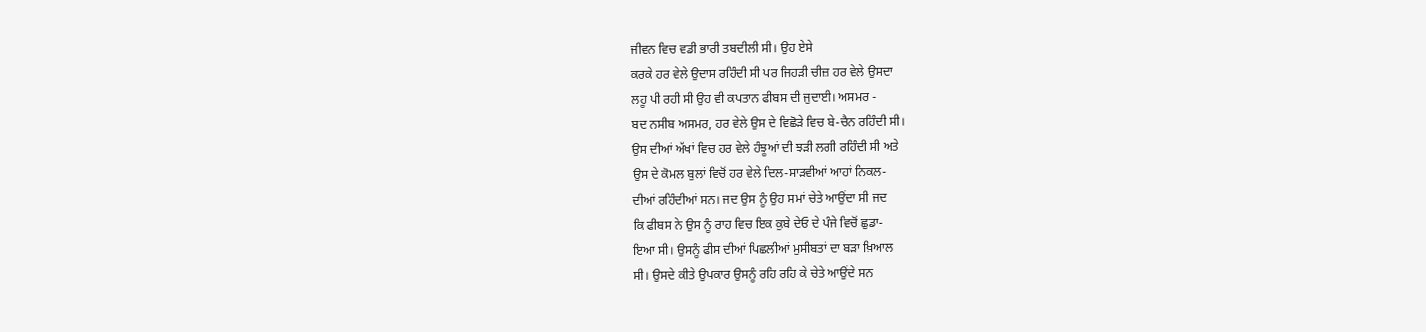ਜੀਵਨ ਵਿਚ ਵਡੀ ਭਾਰੀ ਤਬਦੀਲੀ ਸੀ। ਉਹ ਏਸੇ
ਕਰਕੇ ਹਰ ਵੇਲੇ ਉਦਾਸ ਰਹਿੰਦੀ ਸੀ ਪਰ ਜਿਹੜੀ ਚੀਜ਼ ਹਰ ਵੇਲੇ ਉਸਦਾ
ਲਹੂ ਪੀ ਰਹੀ ਸੀ ਉਹ ਵੀ ਕਪਤਾਨ ਫੀਬਸ ਦੀ ਜੁਦਾਈ। ਅਸਮਰ -
ਬਦ ਨਸੀਬ ਅਸਮਰ, ਹਰ ਵੇਲੇ ਉਸ ਦੇ ਵਿਛੋੜੇ ਵਿਚ ਬੇ-ਚੈਨ ਰਹਿੰਦੀ ਸੀ।
ਉਸ ਦੀਆਂ ਅੱਖਾਂ ਵਿਚ ਹਰ ਵੇਲੇ ਹੰਝੂਆਂ ਦੀ ਝੜੀ ਲਗੀ ਰਹਿੰਦੀ ਸੀ ਅਤੇ
ਉਸ ਦੇ ਕੋਮਲ ਬੁਲਾਂ ਵਿਚੋਂ ਹਰ ਵੇਲੇ ਦਿਲ-ਸਾੜਵੀਆਂ ਆਹਾਂ ਨਿਕਲ-
ਦੀਆਂ ਰਹਿੰਦੀਆਂ ਸਨ। ਜਦ ਉਸ ਨੂੰ ਉਹ ਸਮਾਂ ਚੇਤੇ ਆਉਂਦਾ ਸੀ ਜਦ
ਕਿ ਫੀਬਸ ਨੇ ਉਸ ਨੂੰ ਰਾਹ ਵਿਚ ਇਕ ਕੁਬੇ ਦੇਓ ਦੇ ਪੰਜੇ ਵਿਚੋਂ ਛੁਡਾ-
ਇਆ ਸੀ। ਉਸਨੂੰ ਫੀਸ ਦੀਆਂ ਪਿਛਲੀਆਂ ਮੁਸੀਬਤਾਂ ਦਾ ਬੜਾ ਖ਼ਿਆਲ
ਸੀ। ਉਸਦੇ ਕੀਤੇ ਉਪਕਾਰ ਉਸਨੂੰ ਰਹਿ ਰਹਿ ਕੇ ਚੇਤੇ ਆਉਂਦੇ ਸਨ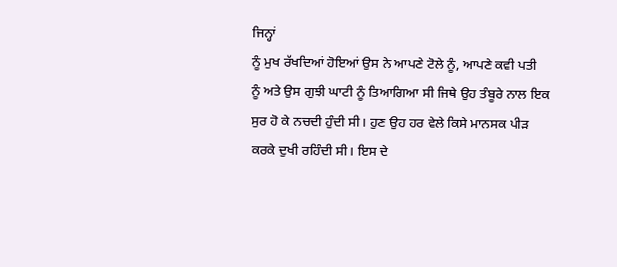ਜਿਨ੍ਹਾਂ
ਨੂੰ ਮੁਖ ਰੱਖਦਿਆਂ ਹੋਇਆਂ ਉਸ ਨੇ ਆਪਣੇ ਟੋਲੇ ਨੂੰ, ਆਪਣੇ ਕਵੀ ਪਤੀ
ਨੂੰ ਅਤੇ ਉਸ ਗੁਝੀ ਘਾਟੀ ਨੂੰ ਤਿਆਗਿਆ ਸੀ ਜਿਥੇ ਉਹ ਤੰਬੂਰੇ ਨਾਲ ਇਕ
ਸੁਰ ਹੋ ਕੇ ਨਚਦੀ ਹੁੰਦੀ ਸੀ। ਹੁਣ ਉਹ ਹਰ ਵੇਲੇ ਕਿਸੇ ਮਾਨਸਕ ਪੀੜ
ਕਰਕੇ ਦੁਖੀ ਰਹਿੰਦੀ ਸੀ। ਇਸ ਦੇ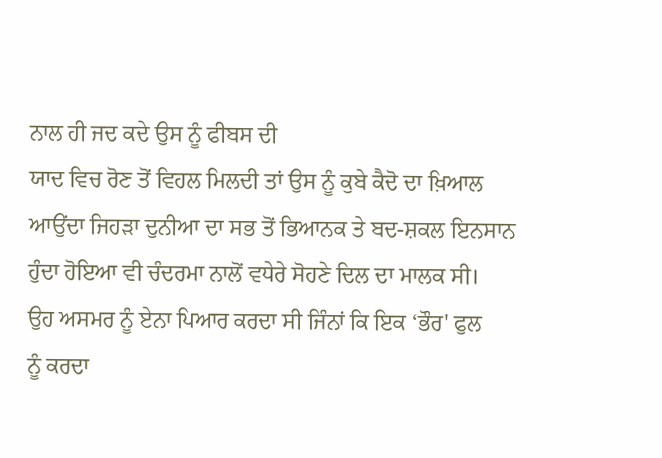ਨਾਲ ਹੀ ਜਦ ਕਦੇ ਉਸ ਨੂੰ ਫੀਬਸ ਦੀ
ਯਾਦ ਵਿਚ ਰੋਣ ਤੋਂ ਵਿਹਲ ਮਿਲਦੀ ਤਾਂ ਉਸ ਨੂੰ ਕੁਬੇ ਕੈਦੋ ਦਾ ਖ਼ਿਆਲ
ਆਉਂਦਾ ਜਿਹੜਾ ਦੁਨੀਆ ਦਾ ਸਭ ਤੋਂ ਭਿਆਨਕ ਤੇ ਬਦ-ਸ਼ਕਲ ਇਨਸਾਨ
ਹੁੰਦਾ ਹੋਇਆ ਵੀ ਚੰਦਰਮਾ ਨਾਲੋਂ ਵਧੇਰੇ ਸੋਹਣੇ ਦਿਲ ਦਾ ਮਾਲਕ ਸੀ।
ਉਹ ਅਸਮਰ ਨੂੰ ਏਨਾ ਪਿਆਰ ਕਰਦਾ ਸੀ ਜਿੰਨਾਂ ਕਿ ਇਕ ‘ਭੌਰ' ਫੁਲ
ਨੂੰ ਕਰਦਾ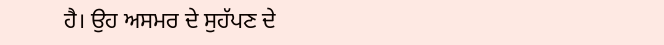ਹੈ। ਉਹ ਅਸਮਰ ਦੇ ਸੁਹੱਪਣ ਦੇ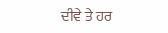ਦੀਵੇ ਤੇ ਹਰ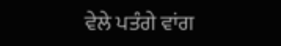ਵੇਲੇ ਪਤੰਗੇ ਵਾਂਗ